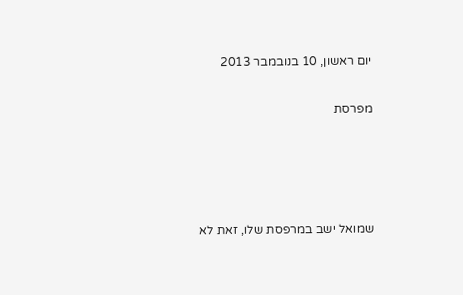יום ראשון, 10 בנובמבר 2013

מפרסת




שמואל ישב במרפסת שלו, זאת לא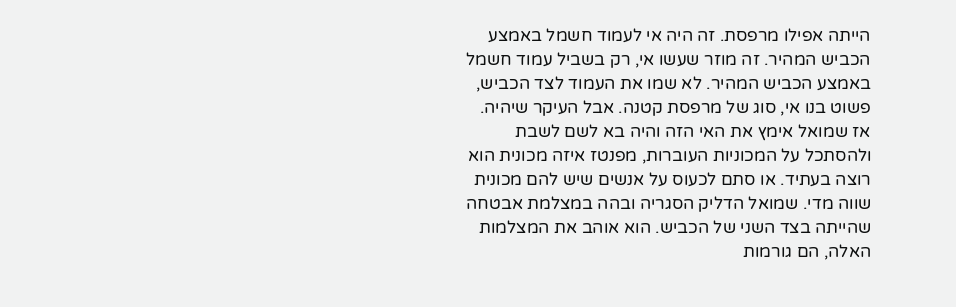הייתה אפילו מרפסת. זה היה אי לעמוד חשמל באמצע הכביש המהיר. זה מוזר שעשו אי, רק בשביל עמוד חשמל באמצע הכביש המהיר. לא שמו את העמוד לצד הכביש, פשוט בנו אי, סוג של מרפסת קטנה. אבל העיקר שיהיה. אז שמואל אימץ את האי הזה והיה בא לשם לשבת ולהסתכל על המכוניות העוברות, מפנטז איזה מכונית הוא רוצה בעתיד. או סתם לכעוס על אנשים שיש להם מכונית שווה מדי. שמואל הדליק הסגריה ובהה במצלמת אבטחה שהייתה בצד השני של הכביש. הוא אוהב את המצלמות האלה, הם גורמות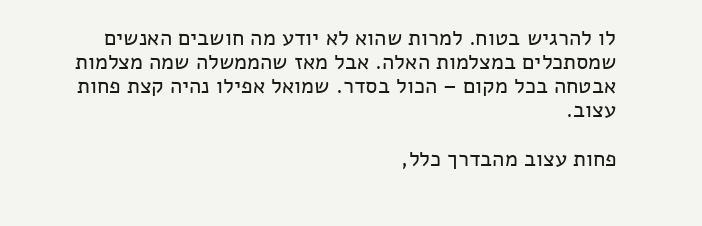לו להרגיש בטוח. למרות שהוא לא יודע מה חושבים האנשים שמסתכלים במצלמות האלה. אבל מאז שהממשלה שמה מצלמות אבטחה בכל מקום – הכול בסדר. שמואל אפילו נהיה קצת פחות עצוב.

פחות עצוב מהבדרך כלל,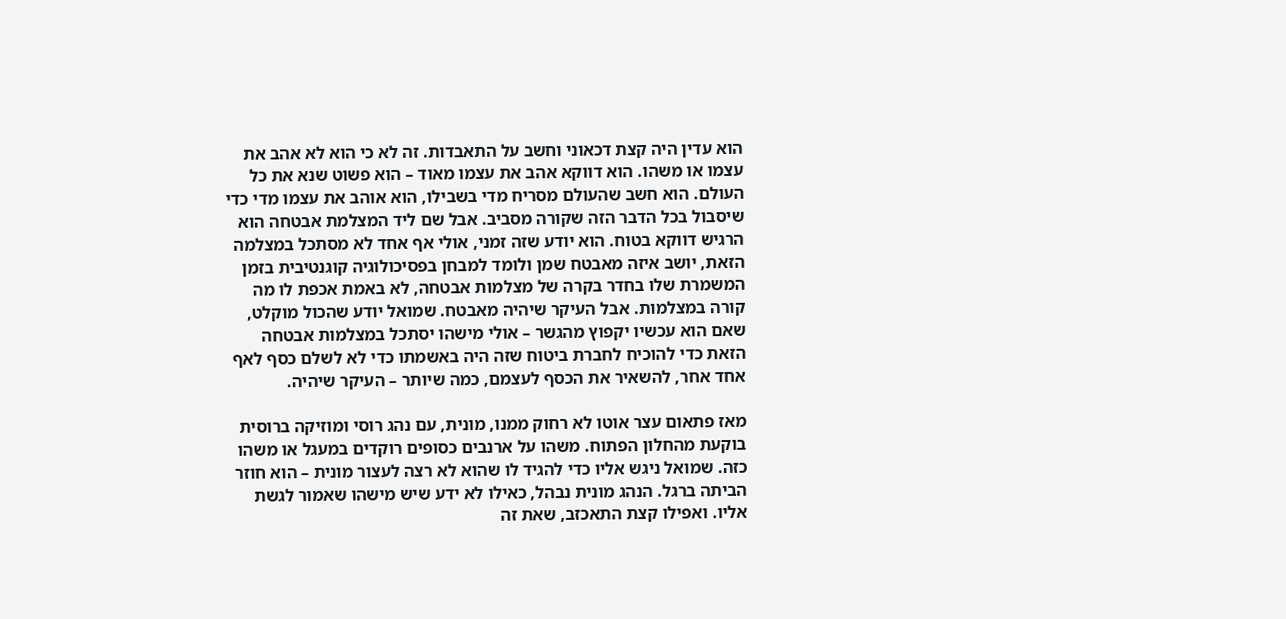הוא עדין היה קצת דכאוני וחשב על התאבדות. זה לא כי הוא לא אהב את עצמו או משהו. הוא דווקא אהב את עצמו מאוד – הוא פשוט שנא את כל העולם. הוא חשב שהעולם מסריח מדי בשבילו, הוא אוהב את עצמו מדי כדי שיסבול בכל הדבר הזה שקורה מסביב. אבל שם ליד המצלמת אבטחה הוא הרגיש דווקא בטוח. הוא יודע שזה זמני, אולי אף אחד לא מסתכל במצלמה הזאת, יושב איזה מאבטח שמן ולומד למבחן בפסיכולוגיה קוגנטיבית בזמן המשמרת שלו בחדר בקרה של מצלמות אבטחה, לא באמת אכפת לו מה קורה במצלמות. אבל העיקר שיהיה מאבטח. שמואל יודע שהכול מוקלט, שאם הוא עכשיו יקפוץ מהגשר – אולי מישהו יסתכל במצלמות אבטחה הזאת כדי להוכיח לחברת ביטוח שזה היה באשמתו כדי לא לשלם כסף לאף אחד אחר, להשאיר את הכסף לעצמם, כמה שיותר – העיקר שיהיה.

מאז פתאום עצר אוטו לא רחוק ממנו, מונית, עם נהג רוסי ומוזיקה ברוסית בוקעת מהחלון הפתוח. משהו על ארנבים כסופים רוקדים במעגל או משהו כזה. שמואל ניגש אליו כדי להגיד לו שהוא לא רצה לעצור מונית – הוא חוזר הביתה ברגל. הנהג מונית נבהל, כאילו לא ידע שיש מישהו שאמור לגשת אליו. ואפילו קצת התאכזב, שאת זה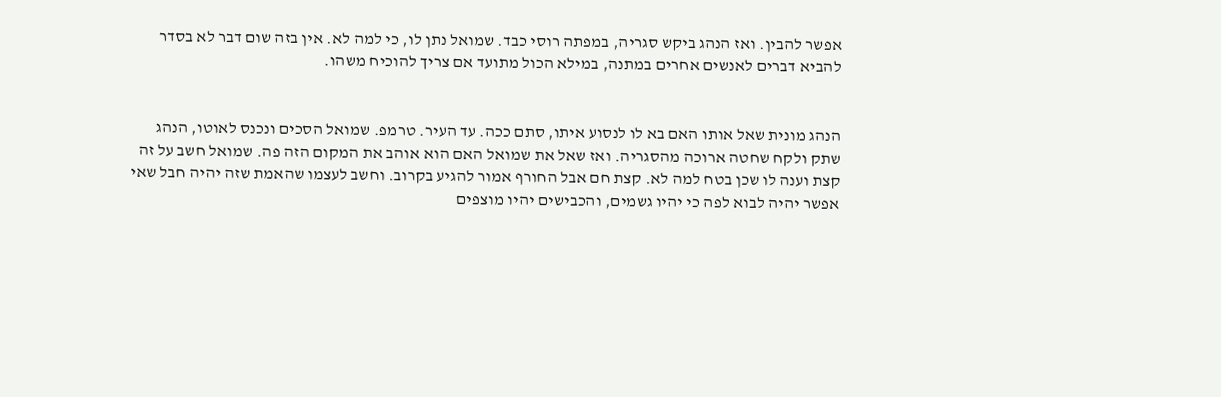אפשר להבין. ואז הנהג ביקש סגריה, במפתה רוסי כבד. שמואל נתן לו, כי למה לא. אין בזה שום דבר לא בסדר להביא דברים לאנשים אחרים במתנה, במילא הכול מתועד אם צריך להוכיח משהו.


הנהג מונית שאל אותו האם בא לו לנסוע איתו, סתם ככה. עד העיר. טרמפ. שמואל הסכים ונכנס לאוטו, הנהג שתק ולקח שחטה ארוכה מהסגריה. ואז שאל את שמואל האם הוא אוהב את המקום הזה פה. שמואל חשב על זה קצת וענה לו שכן בטח למה לא. קצת חם אבל החורף אמור להגיע בקרוב. וחשב לעצמו שהאמת שזה יהיה חבל שאי אפשר יהיה לבוא לפה כי יהיו גשמים, והכבישים יהיו מוצפים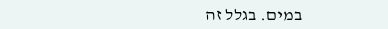במים. בגלל זה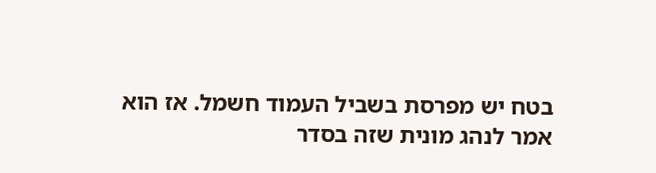בטח יש מפרסת בשביל העמוד חשמל. אז הוא אמר לנהג מונית שזה בסדר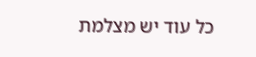כל עוד יש מצלמת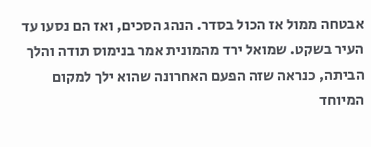אבטחה ממול אז הכול בסדר. הנהג הסכים, ואז הם נסעו עד העיר בשקט. שמואל ירד מהמונית אמר בנימוס תודה והלך הביתה, כנראה שזה הפעם האחרונה שהוא ילך למקום המיוחד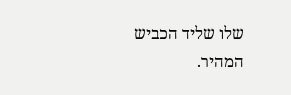שלו שליד הכביש המהיר.